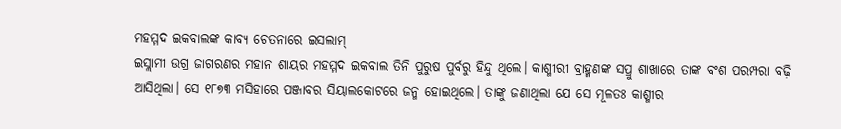ମହମ୍ମଦ ଇକବାଲଙ୍କ କାବ୍ୟ ଚେତନାରେ ଇସଲାମ୍
ଇସ୍ଲାମୀ ଉଗ୍ର ଜାଗରଣର ମହାନ ଶାୟର ମହମ୍ମଦ ଇକବାଲ ତିନି ପୁରୁଷ ପୁର୍ବରୁ ହିନ୍ଦୁ ଥିଲେ। କାଶ୍ମୀରୀ ବ୍ରାହ୍ମଣଙ୍କ ସପ୍ରୁ ଶାଖାରେ ତାଙ୍କ ବଂଶ ପରମ୍ପରା ବଢ଼ି ଆସିଥିଲା। ସେ ୧୮୭୩ ମସିହାରେ ପଞ୍ଜାବର ସିୟାଲକୋଟରେ ଜନ୍ମ ହୋଇଥିଲେ। ତାଙ୍କୁ ଜଣାଥିଲା ଯେ ସେ ମୂଳତଃ କାଶ୍ମୀର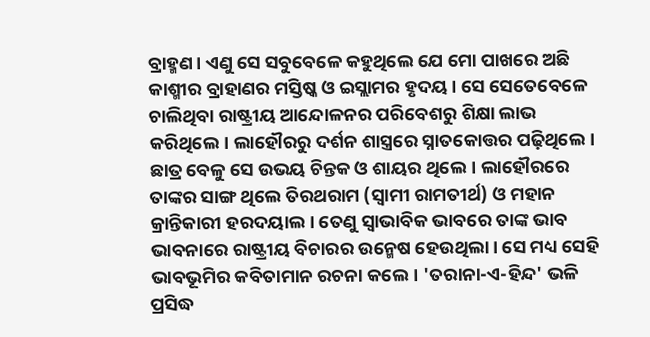ବ୍ରାହ୍ମଣ। ଏଣୁ ସେ ସବୁବେଳେ କହୁଥିଲେ ଯେ ମୋ ପାଖରେ ଅଛି କାଶ୍ମୀର ବ୍ରାହାଣର ମସ୍ତିଷ୍କ ଓ ଇସ୍ଲାମର ହୃଦୟ। ସେ ସେତେବେଳେ ଚାଲିଥିବା ରାଷ୍ଟ୍ରୀୟ ଆନ୍ଦୋଳନର ପରିବେଶରୁ ଶିକ୍ଷା ଲାଭ କରିଥିଲେ। ଲାହୌରରୁ ଦର୍ଶନ ଶାସ୍ତ୍ରରେ ସ୍ନାତକୋତ୍ତର ପଢ଼ିଥିଲେ। ଛାତ୍ର ବେଳୁ ସେ ଉଭୟ ଚିନ୍ତକ ଓ ଶାୟର ଥିଲେ। ଲାହୌରରେ ତାଙ୍କର ସାଙ୍ଗ ଥିଲେ ତିରଥରାମ (ସ୍ୱାମୀ ରାମତୀର୍ଥ) ଓ ମହାନ କ୍ରାନ୍ତିକାରୀ ହରଦୟାଲ। ତେଣୁ ସ୍ୱାଭାବିକ ଭାବରେ ତାଙ୍କ ଭାବ ଭାବନାରେ ରାଷ୍ଟ୍ରୀୟ ବିଚାରର ଉନ୍ମେଷ ହେଉଥିଲା। ସେ ମଧ୍ୟ ସେହି ଭାବଭୂମିର କବିତାମାନ ରଚନା କଲେ। 'ତରାନା-ଏ-ହିନ୍ଦ' ଭଳି ପ୍ରସିଦ୍ଧ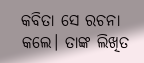କବିତା ସେ ରଚନା କଲେ। ତାଙ୍କ ଲିଖିତ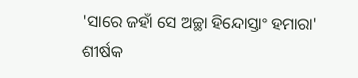'ସାରେ ଜହାଁ ସେ ଅଚ୍ଛା ହିନ୍ଦୋସ୍ତାଂ ହମାରା' ଶୀର୍ଷକ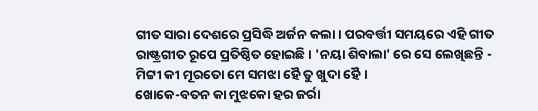ଗୀତ ସାରା ଦେଶରେ ପ୍ରସିଦ୍ଧି ଅର୍ଜନ କଲା। ପରବର୍ତ୍ତୀ ସମୟରେ ଏହି ଗୀତ ରାଷ୍ଟ୍ରଗୀତ ରୂପେ ପ୍ରତିଷ୍ଠିତ ହୋଇଛି। 'ନୟା ଶିବାଲା' ରେ ସେ ଲେଖିଛନ୍ତି -
ମିଟ୍ଟୀ କୀ ମୂରତୋ ମେ ସମଝା ହୈ ତୁ ଖୁଦା ହୈ।
ଖୋକେ-ବତନ କା ମୁଝକୋ ହର ଜର୍ରା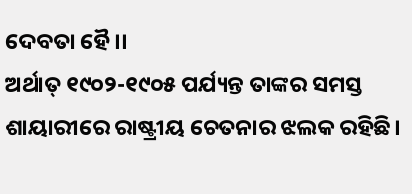ଦେବତା ହୈ।।
ଅର୍ଥାତ୍ ୧୯୦୨-୧୯୦୫ ପର୍ଯ୍ୟନ୍ତ ତାଙ୍କର ସମସ୍ତ ଶାୟାରୀରେ ରାଷ୍ଟ୍ରୀୟ ଚେତନାର ଝଲକ ରହିଛି।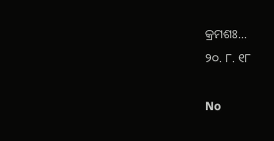କ୍ରମଶଃ...
୨୦. ୮. ୧୮

No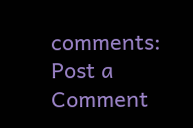comments:
Post a Comment